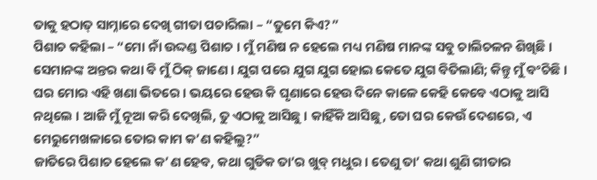ତାକୁ ହଠାତ୍ ସାମ୍ନାରେ ଦେଖି ଗୀତା ପଚାରିଲା – “ତୁମେ କିଏ?”
ପିଶାଚ କହିଲା – “ମୋ ନାଁ ଉଦ୍ଦଣ୍ଡ ପିଶାଚ । ମୁଁ ମଣିଷ ନ ହେଲେ ମଧ୍ୟ ମଣିଷ ମାନଙ୍କ ସବୁ ଚାଲିଚଳନ ଶିଖିଛି । ସେମାନଙ୍କ ଅନ୍ତର କଥା ବି ମୁଁ ଠିକ୍ ଜାଣେ । ଯୁଗ ପରେ ଯୁଗ ଯୁଗ ହୋଇ କେତେ ଯୁଗ ବିତିଲାଣି; କିନ୍ତୁ ମୁଁ ବଂଚିଛି । ଘର ମୋର ଏହି ଖଣା ଭିତରେ । ଭୟରେ ହେଉ କି ଘୃଣାରେ ହେଉ ଦିନେ କାଳେ କେହି କେବେ ଏଠାକୁ ଆସି ନଥିଲେ । ଆଜି ମୁଁ ନୂଆ କରି ଦେଖିଲି, ତୁ ଏଠାକୁ ଆସିଛୁ । କାହିଁକି ଆସିଛୁ, ତୋ ଘର କେଉଁ ଦେଶରେ, ଏ ମେରୁମେଖଳାରେ ତୋର କାମ କ’ଣ କହିଲୁ?”
ଜାତିରେ ପିଶାଚ ହେଲେ କ’ଣ ହେବ, କଥା ଗୁଡିକ ତା’ର ଖୁବ୍ ମଧୁର । ତେଣୁ ତା’ କଥା ଶୁଣି ଗୀତାର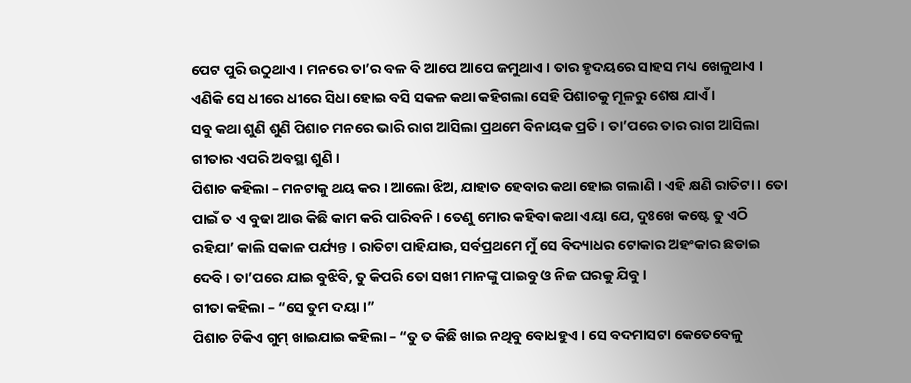ପେଟ ପୁରି ଉଠୁଥାଏ । ମନରେ ତା’ର ବଳ ବି ଆପେ ଆପେ ଜମୁଥାଏ । ତାର ହୃଦୟରେ ସାହସ ମଧ୍ୟ ଖେଳୁଥାଏ । ଏଣିକି ସେ ଧୀରେ ଧୀରେ ସିଧା ହୋଇ ବସି ସକଳ କଥା କହିଗଲା ସେହି ପିଶାଚକୁ ମୂଳରୁ ଶେଷ ଯାଏଁ ।
ସବୁ କଥା ଶୁଣି ଶୁଣି ପିଶାଚ ମନରେ ଭାରି ରାଗ ଆସିଲା ପ୍ରଥମେ ବିନାୟକ ପ୍ରତି । ତା’ପରେ ତାର ରାଗ ଆସିଲା ଗୀତାର ଏପରି ଅବସ୍ଥା ଶୁଣି ।
ପିଶାଚ କହିଲା – ମନଟାକୁ ଥୟ କର । ଆଲୋ ଝିଅ, ଯାହାତ ହେବାର କଥା ହୋଇ ଗଲାଣି । ଏହି କ୍ଷଣି ରାତିଟା । ତୋ ପାଇଁ ତ ଏ ବୁଢା ଆଉ କିଛି କାମ କରି ପାରିବନି । ତେଣୁ ମୋର କହିବା କଥା ଏୟା ଯେ, ଦୁଃଖେ କଷ୍ଟେ ତୁ ଏଠି ରହିଯା’ କାଲି ସକାଳ ପର୍ଯ୍ୟନ୍ତ । ରାତିଟା ପାହିଯାଉ, ସର୍ବପ୍ରଥମେ ମୁଁ ସେ ବିଦ୍ୟାଧର ଟୋକାର ଅହଂକାର ଛଡାଇ ଦେବି । ତା’ପରେ ଯାଇ ବୁଝିବି, ତୁ କିପରି ତୋ ସଖୀ ମାନଙ୍କୁ ପାଇବୁ ଓ ନିଜ ଘରକୁ ଯିବୁ ।
ଗୀତା କହିଲା – “ସେ ତୁମ ଦୟା ।”
ପିଶାଚ ଟିକିଏ ଗୁମ୍ ଖାଇଯାଇ କହିଲା – “ତୁ ତ କିଛି ଖାଇ ନଥିବୁ ବୋଧହୁଏ । ସେ ବଦମାସଟା କେତେବେଳୁ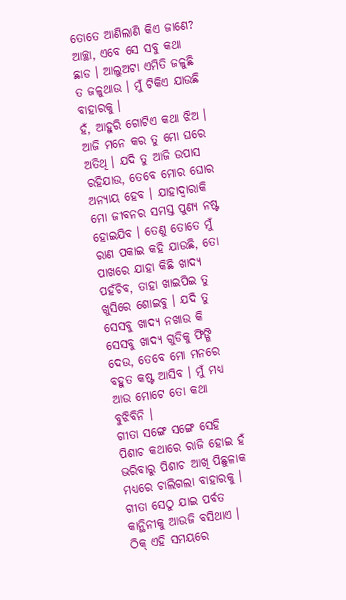ତୋତେ ଆଣିଲାଣି କିଏ ଜାଣେ? ଆଚ୍ଛା, ଏବେ ସେ ସବୁ କଥା ଛାଡ । ଆଲୁଅଟା ଏମିତି ଜଳୁଛି ତ ଜଳୁଥାଉ । ମୁଁ ଟିକିଏ ଯାଉଛି ବାହାରକୁ ।
ହଁ, ଆହୁରି ଗୋଟିଏ କଥା ଝିଅ । ଆଜି ମନେ କର ତୁ ମୋ ଘରେ ଅତିଥି । ଯଦି ତୁ ଆଜି ଉପାସ ରହିଯାଉ, ତେବେ ମୋର ଘୋର ଅନ୍ୟାୟ ହେବ । ଯାହାଦ୍ୱାରାକି ମୋ ଜୀବନର ସମସ୍ତ ପୁଣ୍ୟ ନଷ୍ଟ ହୋଇଯିବ । ତେଣୁ ତୋତେ ମୁଁ ରାଣ ପକାଇ କହି ଯାଉଛି, ତୋ ପାଖରେ ଯାହା କିଛି ଖାଦ୍ୟ ପହଁଚିବ, ତାହା ଖାଇପିଇ ତୁ ଖୁସିରେ ଶୋଇବୁ । ଯଦି ତୁ ସେସବୁ ଖାଦ୍ୟ ନଖାଉ କି ସେସବୁ ଖାଦ୍ୟ ଗୁଡିକୁ ଫିଙ୍ଗି ଦେଉ, ତେବେ ମୋ ମନରେ ବହୁତ କଷ୍ଟ ଆସିବ । ମୁଁ ମଧ୍ୟ ଆଉ ମୋଟେ ତୋ କଥା ବୁଝିବିନି ।
ଗୀତା ସଙ୍ଗେ ସଙ୍ଗେ ସେହି ପିଶାଚ କଥାରେ ରାଜି ହୋଇ ହଁ ଭରିବାରୁ ପିଶାଚ ଆଖି ପିଛୁଳାକ ମଧ୍ୟରେ ଚାଲିଗଲା ବାହାରକୁ ।
ଗୀତା ସେଠୁ ଯାଇ ପର୍ବତ କାନ୍ଥିନୀକୁ ଆଉଜି ବସିଥାଏ । ଠିକ୍ ଏହି ସମୟରେ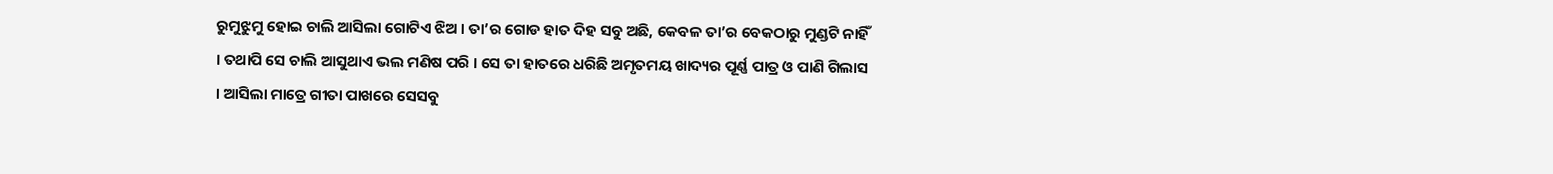ରୁମୁଝୁମୁ ହୋଇ ଚାଲି ଆସିଲା ଗୋଟିଏ ଝିଅ । ତା’ର ଗୋଡ ହାତ ଦିହ ସବୁ ଅଛି, କେବଳ ତା’ର ବେକଠାରୁ ମୁଣ୍ଡଟି ନାହିଁ । ତଥାପି ସେ ଚାଲି ଆସୁଥାଏ ଭଲ ମଣିଷ ପରି । ସେ ତା ହାତରେ ଧରିଛି ଅମୃତମୟ ଖାଦ୍ୟର ପୂର୍ଣ୍ଣ ପାତ୍ର ଓ ପାଣି ଗିଲାସ । ଆସିଲା ମାତ୍ରେ ଗୀତା ପାଖରେ ସେସବୁ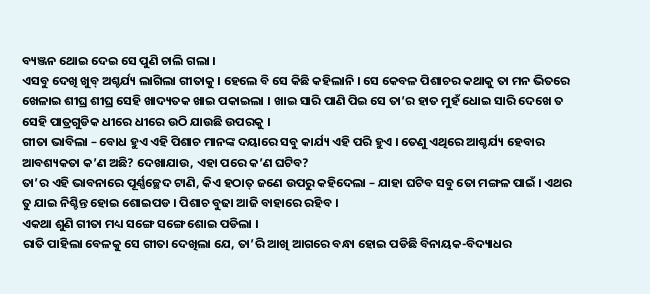ବ୍ୟଞ୍ଜନ ଥୋଇ ଦେଇ ସେ ପୁଣି ଚାଲି ଗଲା ।
ଏସବୁ ଦେଖି ଖୁବ୍ ଅଶ୍ଚର୍ଯ୍ୟ ଲାଗିଲା ଗୀତାକୁ । ହେଲେ ବି ସେ କିଛି କହିଲାନି । ସେ କେବଳ ପିଶାଚର କଥାକୁ ତା ମନ ଭିତରେ ଖେଳାଇ ଶୀଘ୍ର ଶୀଘ୍ର ସେହି ଖାଦ୍ୟତକ ଖାଇ ପକାଇଲା । ଖାଇ ସାରି ପାଣି ପିଇ ସେ ତା’ର ହାତ ମୁହଁ ଧୋଇ ସାରି ଦେଖେ ତ ସେହି ପାତ୍ରଗୁଡିକ ଧୀରେ ଧୀରେ ଉଠି ଯାଉଛି ଉପରକୁ ।
ଗୀତା ଭାବିଲା – ବୋଧ ହୁଏ ଏହି ପିଶାଚ ମାନଙ୍କ ଦୟାରେ ସବୁ କାର୍ଯ୍ୟ ଏହି ପରି ହୁଏ । ତେଣୁ ଏଥିରେ ଆଶ୍ଚର୍ଯ୍ୟ ହେବାର ଆବଶ୍ୟକତା କ’ଣ ଅଛି? ଦେଖାଯାଉ, ଏହା ପରେ କ’ଣ ଘଟିବ?
ତା’ର ଏହି ଭାବନାରେ ପୂର୍ଣ୍ଣଚ୍ଛେଦ ଟାଣି, କିଏ ହଠାତ୍ ଜଣେ ଉପରୁ କହିଦେଲା – ଯାହା ଘଟିବ ସବୁ ତୋ ମଙ୍ଗଳ ପାଇଁ । ଏଥର ତୁ ଯାଇ ନିଶ୍ଚିନ୍ତ ହୋଇ ଶୋଇପଡ । ପିଶାଚ ବୁଢା ଆଜି ବାହାରେ ରହିବ ।
ଏକଥା ଶୁଣି ଗୀତା ମଧ୍ୟ ସଙ୍ଗେ ସଙ୍ଗେ ଶୋଇ ପଡିଲା ।
ରାତି ପାହିଲା ବେଳକୁ ସେ ଗୀତା ଦେଖିଲା ଯେ, ତା’ରି ଆଖି ଆଗରେ ବନ୍ଧା ହୋଇ ପଡିଛି ବିନାୟକ-ବିଦ୍ୟାଧର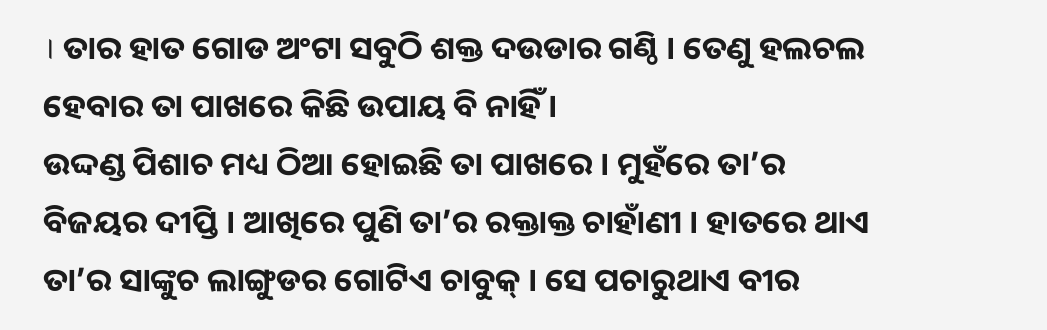। ତାର ହାତ ଗୋଡ ଅଂଟା ସବୁଠି ଶକ୍ତ ଦଉଡାର ଗଣ୍ଠି । ତେଣୁ ହଲଚଲ ହେବାର ତା ପାଖରେ କିଛି ଉପାୟ ବି ନାହିଁ ।
ଉଦ୍ଦଣ୍ଡ ପିଶାଚ ମଧ୍ୟ ଠିଆ ହୋଇଛି ତା ପାଖରେ । ମୁହଁରେ ତା’ର ବିଜୟର ଦୀପ୍ତି । ଆଖିରେ ପୁଣି ତା’ର ରକ୍ତାକ୍ତ ଚାହାଁଣୀ । ହାତରେ ଥାଏ ତା’ର ସାଙ୍କୁଚ ଲାଙ୍ଗୁଡର ଗୋଟିଏ ଚାବୁକ୍ । ସେ ପଚାରୁଥାଏ ବୀର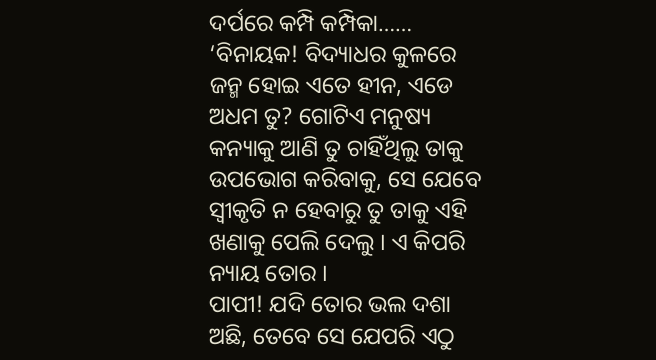ଦର୍ପରେ କମ୍ପି କମ୍ପିକା…… ‘ବିନାୟକ! ବିଦ୍ୟାଧର କୁଳରେ ଜନ୍ମ ହୋଇ ଏତେ ହୀନ, ଏଡେ ଅଧମ ତୁ? ଗୋଟିଏ ମନୁଷ୍ୟ କନ୍ୟାକୁ ଆଣି ତୁ ଚାହିଁଥିଲୁ ତାକୁ ଉପଭୋଗ କରିବାକୁ, ସେ ଯେବେ ସ୍ୱୀକୃତି ନ ହେବାରୁ ତୁ ତାକୁ ଏହି ଖଣାକୁ ପେଲି ଦେଲୁ । ଏ କିପରି ନ୍ୟାୟ ତୋର ।
ପାପୀ! ଯଦି ତୋର ଭଲ ଦଶା ଅଛି, ତେବେ ସେ ଯେପରି ଏଠୁ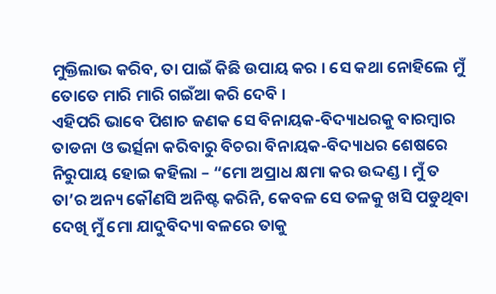ମୁକ୍ତିଲାଭ କରିବ, ତା ପାଇଁ କିଛି ଉପାୟ କର । ସେ କଥା ନୋହିଲେ ମୁଁ ତୋତେ ମାରି ମାରି ଗଇଁଆ କରି ଦେବି ।
ଏହିପରି ଭାବେ ପିଶାଚ ଜଣକ ସେ ବିନାୟକ-ବିଦ୍ୟାଧରକୁ ବାରମ୍ବାର ତାଡନା ଓ ଭର୍ତ୍ସନା କରିବାରୁ ବିଚରା ବିନାୟକ-ବିଦ୍ୟାଧର ଶେଷରେ ନିରୁପାୟ ହୋଇ କହିଲା – “ମୋ ଅପ୍ରାଧ କ୍ଷମା କର ଉଦ୍ଦଣ୍ଡ । ମୁଁ ତ ତା’ର ଅନ୍ୟ କୌଣସି ଅନିଷ୍ଟ କରିନି, କେବଳ ସେ ତଳକୁ ଖସି ପଡୁଥିବା ଦେଖି ମୁଁ ମୋ ଯାଦୁବିଦ୍ୟା ବଳରେ ତାକୁ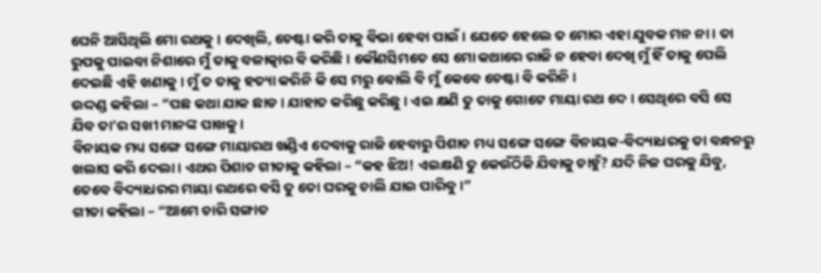ଘେନି ଆସିଥିଲି ମୋ ରଥକୁ । ଦେଖିଲି, ଚେଷ୍ଟା କରି ତାକୁ ବିଭା ହେବା ପାଇଁ । ଯେତେ ହେଲେ ତ ମୋର ଏହା ଯୁବକ ମନ ନା । ତା ରୁପକୁ ପାଇବା ନିଶାରେ ମୁଁ ତାକୁ ବଳାତ୍କାର ବି କରିଛି । କୌଣସିମତେ ସେ ମୋ କଥାରେ ରାଜି ନ ହେବା ଦେଖି ମୁଁ ହିଁ ତାକୁ ପେଲି ଦେଇଛି ଏହି ଖଣାକୁ । ମୁଁ ତ ତାକୁ ହତ୍ୟା କରିନି କି ସେ ମରୁ ବୋଲି ବି ମୁଁ କେବେ ଚେଷ୍ଟା ବି କରିନି ।
ଉଦ୍ଦଣ୍ଡ କହିଲା – “ପଛ କଥା ଯାକ ଛାଡ । ଯାହାତ କରିଛୁ କରିଛୁ । ଏଇ କ୍ଷଣି ତୁ ତାକୁ ଗୋଟେ ମାୟା ରଥ ଦେ । ସେଥିରେ ବସି ସେ ଯିବ ତା’ର ସଖୀ ମାନଙ୍କ ପାଖକୁ ।
ବିନାୟକ ମଧ୍ୟ ସଙ୍ଗେ ସଙ୍ଗେ ମାୟାରଥ ଖଣ୍ଡିଏ ଦେବାକୁ ରାଜି ହେବାରୁ ପିଶାଚ ମଧ୍ୟ ସଙ୍ଗେ ସଙ୍ଗେ ବିନାୟକ-ବିଦ୍ୟାଧରକୁ ତା ବନ୍ଧନରୁ ଖଲାସ କରି ଦେଲା । ଏଥର ପିଶାଚ ଗୀତାକୁ କହିଲା – “କହ ଝିଅ! ଏଇକ୍ଷଣି ତୁ କେଉଁଠିକି ଯିବାକୁ ଚାହୁଁ? ଯଦି ନିଜ ଘରକୁ ଯିବୁ, ତେବେ ବିଦ୍ୟାଧରର ମାୟା ରଥରେ ବସି ତୁ ତୋ ଘରକୁ ଚାଲି ଯାଇ ପାରିବୁ ।”
ଗୀତା କହିଲା – “ଆମେ ଚାରି ସଙ୍ଗାତ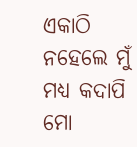ଏକାଠି ନହେଲେ ମୁଁ ମଧ୍ୟ କଦାପି ମୋ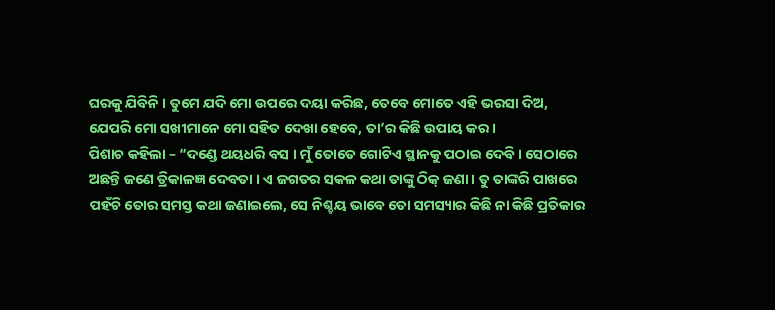ଘରକୁ ଯିବିନି । ତୁମେ ଯଦି ମୋ ଉପରେ ଦୟା କରିଛ, ତେବେ ମୋତେ ଏହି ଭରସା ଦିଅ, ଯେପରି ମୋ ସଖୀମାନେ ମୋ ସହିତ ଦେଖା ହେବେ, ତା’ର କିଛି ଉପାୟ କର ।
ପିଶାଚ କହିଲା – “ଦଣ୍ଡେ ଥୟଧରି ବସ । ମୁଁ ତୋତେ ଗୋଟିଏ ସ୍ଥାନକୁ ପଠାଇ ଦେବି । ସେଠାରେ ଅଛନ୍ତି ଜଣେ ତ୍ରିକାଳଜ୍ଞ ଦେବତା । ଏ ଜଗତର ସକଳ କଥା ତାଙ୍କୁ ଠିକ୍ ଜଣା । ତୁ ତାଙ୍କରି ପାଖରେ ପହଁଚି ତୋର ସମସ୍ତ କଥା ଜଣାଇଲେ, ସେ ନିଶ୍ଚୟ ଭାବେ ତୋ ସମସ୍ୟାର କିଛି ନା କିଛି ପ୍ରତିକାର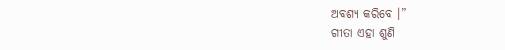ଅବଶ୍ୟ କରିବେ ।”
ଗୀତା ଏହା ଶୁଣି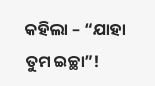କହିଲା – “ଯାହା ତୁମ ଇଚ୍ଛା”!